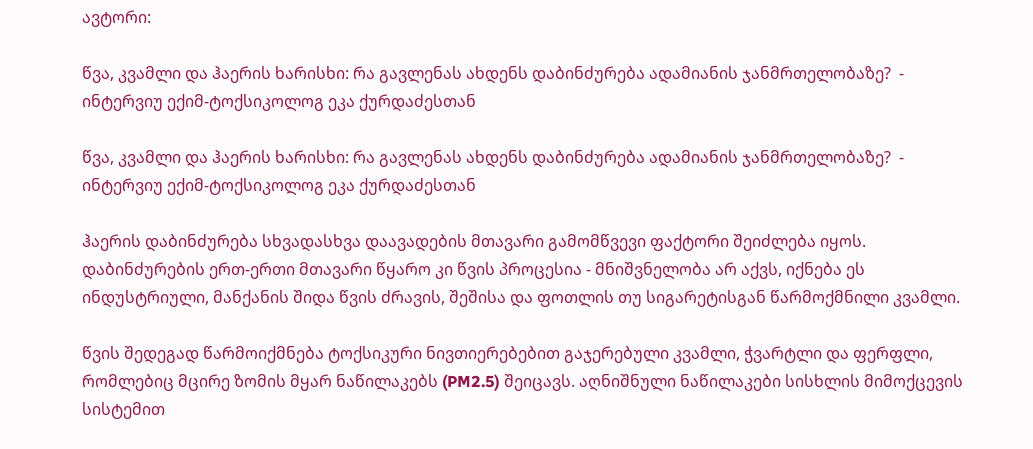ავტორი:

წვა, კვამლი და ჰაერის ხარისხი: რა გავლენას ახდენს დაბინძურება ადამიანის ჯანმრთელობაზე?  - ინტერვიუ ექიმ-ტოქსიკოლოგ ეკა ქურდაძესთან

წვა, კვამლი და ჰაერის ხარისხი: რა გავლენას ახდენს დაბინძურება ადამიანის ჯანმრთელობაზე?  - ინტერვიუ ექიმ-ტოქსიკოლოგ ეკა ქურდაძესთან

ჰაერის დაბინძურება სხვადასხვა დაავადების მთავარი გამომწვევი ფაქტორი შეიძლება იყოს. დაბინძურების ერთ-ერთი მთავარი წყარო კი წვის პროცესია - მნიშვნელობა არ აქვს, იქნება ეს ინდუსტრიული, მანქანის შიდა წვის ძრავის, შეშისა და ფოთლის თუ სიგარეტისგან წარმოქმნილი კვამლი.

წვის შედეგად წარმოიქმნება ტოქსიკური ნივთიერებებით გაჯერებული კვამლი, ჭვარტლი და ფერფლი, რომლებიც მცირე ზომის მყარ ნაწილაკებს (PM2.5) შეიცავს. აღნიშნული ნაწილაკები სისხლის მიმოქცევის სისტემით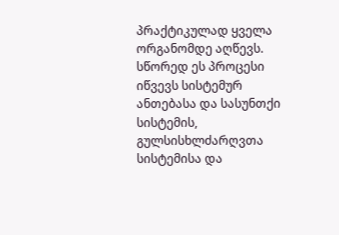პრაქტიკულად ყველა ორგანომდე აღწევს. სწორედ ეს პროცესი იწვევს სისტემურ ანთებასა და სასუნთქი სისტემის, გულსისხლძარღვთა სისტემისა და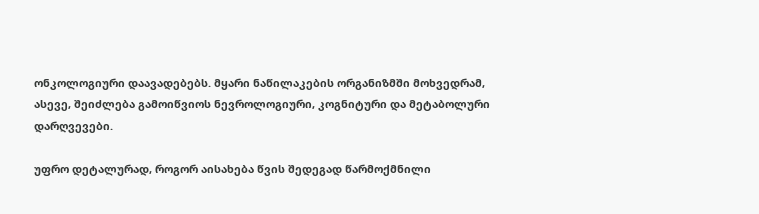ონკოლოგიური დაავადებებს. მყარი ნაწილაკების ორგანიზმში მოხვედრამ, ასევე, შეიძლება გამოიწვიოს ნევროლოგიური, კოგნიტური და მეტაბოლური დარღვევები.

უფრო დეტალურად, როგორ აისახება წვის შედეგად წარმოქმნილი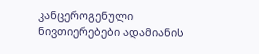კანცეროგენული ნივთიერებები ადამიანის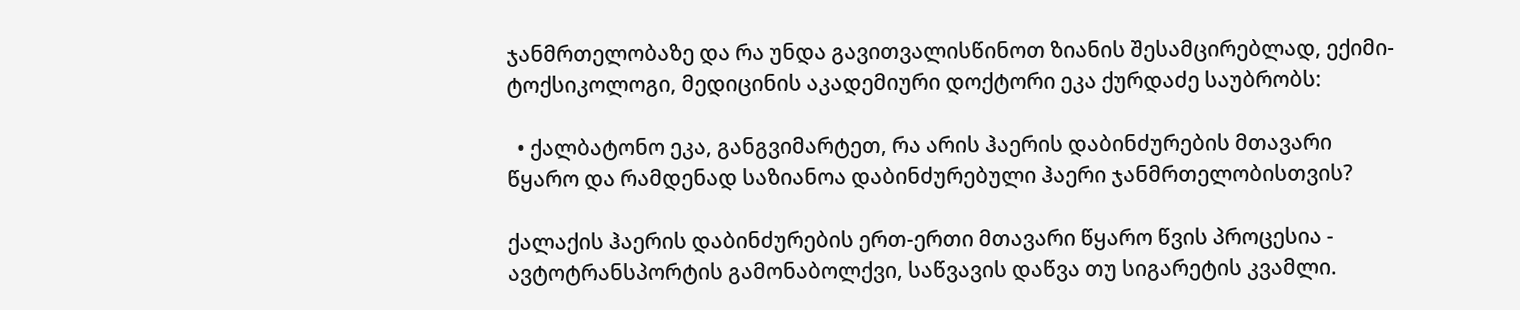ჯანმრთელობაზე და რა უნდა გავითვალისწინოთ ზიანის შესამცირებლად, ექიმი-ტოქსიკოლოგი, მედიცინის აკადემიური დოქტორი ეკა ქურდაძე საუბრობს:

  • ქალბატონო ეკა, განგვიმარტეთ, რა არის ჰაერის დაბინძურების მთავარი წყარო და რამდენად საზიანოა დაბინძურებული ჰაერი ჯანმრთელობისთვის?

ქალაქის ჰაერის დაბინძურების ერთ-ერთი მთავარი წყარო წვის პროცესია - ავტოტრანსპორტის გამონაბოლქვი, საწვავის დაწვა თუ სიგარეტის კვამლი.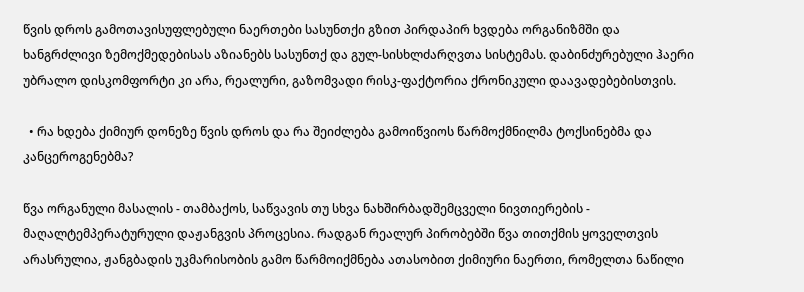წვის დროს გამოთავისუფლებული ნაერთები სასუნთქი გზით პირდაპირ ხვდება ორგანიზმში და ხანგრძლივი ზემოქმედებისას აზიანებს სასუნთქ და გულ-სისხლძარღვთა სისტემას. დაბინძურებული ჰაერი უბრალო დისკომფორტი კი არა, რეალური, გაზომვადი რისკ-ფაქტორია ქრონიკული დაავადებებისთვის.

  • რა ხდება ქიმიურ დონეზე წვის დროს და რა შეიძლება გამოიწვიოს წარმოქმნილმა ტოქსინებმა და კანცეროგენებმა?

წვა ორგანული მასალის - თამბაქოს, საწვავის თუ სხვა ნახშირბადშემცველი ნივთიერების - მაღალტემპერატურული დაჟანგვის პროცესია. რადგან რეალურ პირობებში წვა თითქმის ყოველთვის არასრულია, ჟანგბადის უკმარისობის გამო წარმოიქმნება ათასობით ქიმიური ნაერთი, რომელთა ნაწილი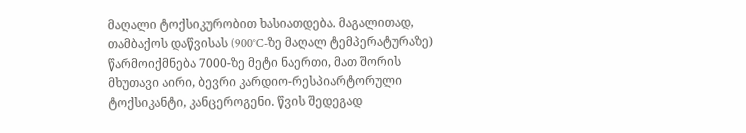მაღალი ტოქსიკურობით ხასიათდება. მაგალითად, თამბაქოს დაწვისას (900°C-ზე მაღალ ტემპერატურაზე) წარმოიქმნება 7000-ზე მეტი ნაერთი, მათ შორის მხუთავი აირი, ბევრი კარდიო-რესპიარტორული ტოქსიკანტი, კანცეროგენი. წვის შედეგად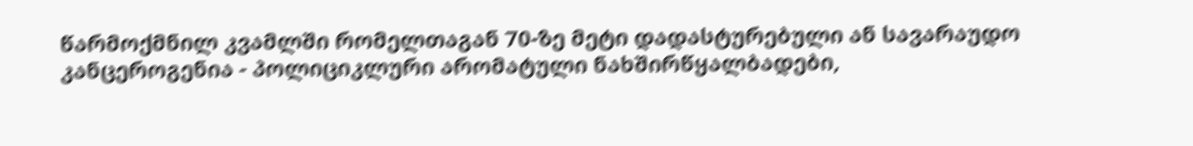წარმოქმნილ კვამლში რომელთაგან 70-ზე მეტი დადასტურებული ან სავარაუდო კანცეროგენია - პოლიციკლური არომატული ნახშირწყალბადები,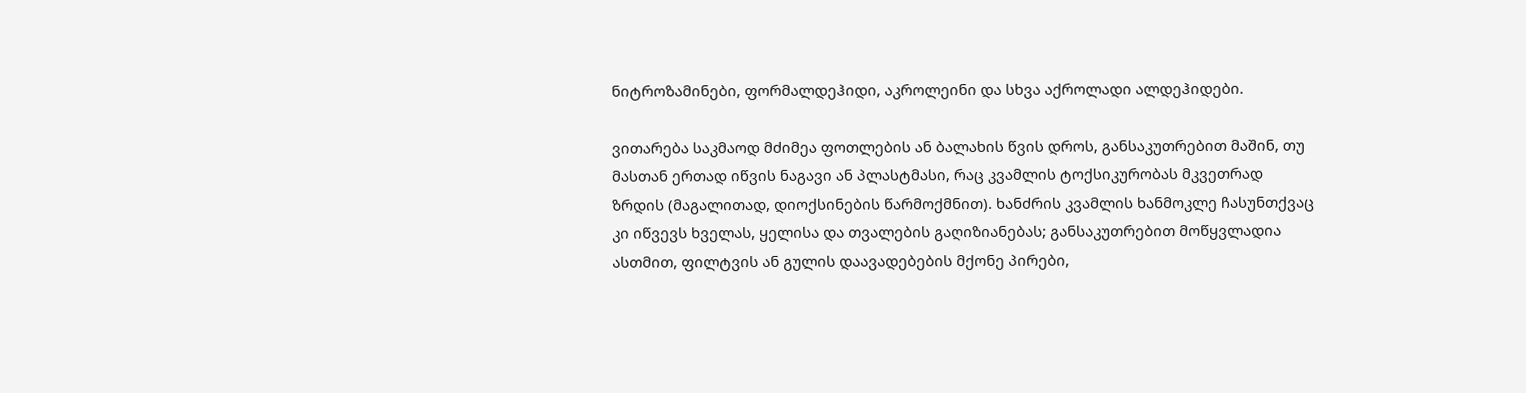ნიტროზამინები, ფორმალდეჰიდი, აკროლეინი და სხვა აქროლადი ალდეჰიდები.

ვითარება საკმაოდ მძიმეა ფოთლების ან ბალახის წვის დროს, განსაკუთრებით მაშინ, თუ მასთან ერთად იწვის ნაგავი ან პლასტმასი, რაც კვამლის ტოქსიკურობას მკვეთრად ზრდის (მაგალითად, დიოქსინების წარმოქმნით). ხანძრის კვამლის ხანმოკლე ჩასუნთქვაც კი იწვევს ხველას, ყელისა და თვალების გაღიზიანებას; განსაკუთრებით მოწყვლადია ასთმით, ფილტვის ან გულის დაავადებების მქონე პირები,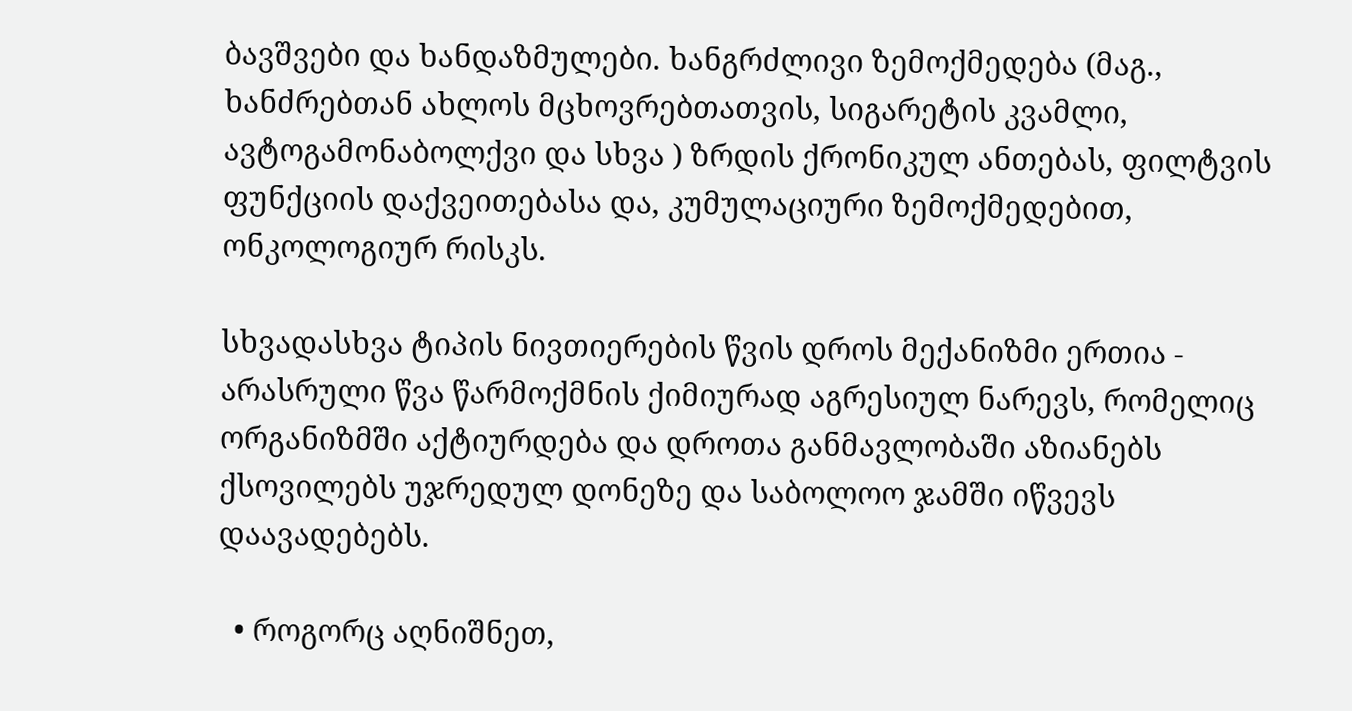ბავშვები და ხანდაზმულები. ხანგრძლივი ზემოქმედება (მაგ., ხანძრებთან ახლოს მცხოვრებთათვის, სიგარეტის კვამლი, ავტოგამონაბოლქვი და სხვა ) ზრდის ქრონიკულ ანთებას, ფილტვის ფუნქციის დაქვეითებასა და, კუმულაციური ზემოქმედებით, ონკოლოგიურ რისკს.

სხვადასხვა ტიპის ნივთიერების წვის დროს მექანიზმი ერთია - არასრული წვა წარმოქმნის ქიმიურად აგრესიულ ნარევს, რომელიც ორგანიზმში აქტიურდება და დროთა განმავლობაში აზიანებს ქსოვილებს უჯრედულ დონეზე და საბოლოო ჯამში იწვევს დაავადებებს.

  • როგორც აღნიშნეთ,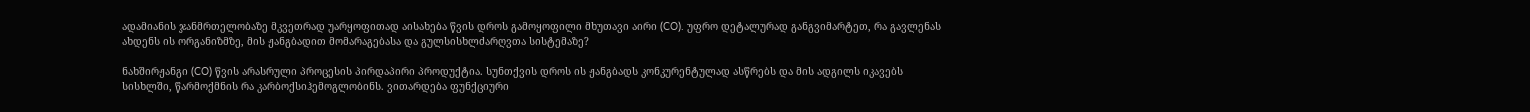ადამიანის ჯანმრთელობაზე მკვეთრად უარყოფითად აისახება წვის დროს გამოყოფილი მხუთავი აირი (CO). უფრო დეტალურად განგვიმარტეთ, რა გავლენას ახდენს ის ორგანიზმზე, მის ჟანგბადით მომარაგებასა და გულსისხლძარღვთა სისტემაზე?

ნახშირჟანგი (CO) წვის არასრული პროცესის პირდაპირი პროდუქტია. სუნთქვის დროს ის ჟანგბადს კონკურენტულად ასწრებს და მის ადგილს იკავებს სისხლში, წარმოქმნის რა კარბოქსიჰემოგლობინს. ვითარდება ფუნქციური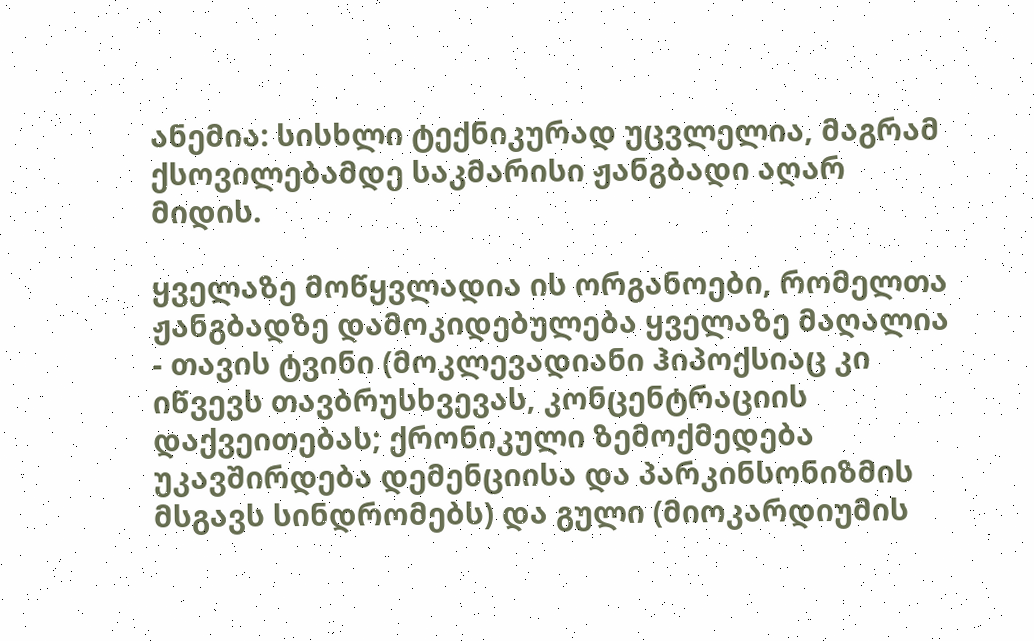ანემია: სისხლი ტექნიკურად უცვლელია, მაგრამ ქსოვილებამდე საკმარისი ჟანგბადი აღარ მიდის.

ყველაზე მოწყვლადია ის ორგანოები, რომელთა ჟანგბადზე დამოკიდებულება ყველაზე მაღალია - თავის ტვინი (მოკლევადიანი ჰიპოქსიაც კი იწვევს თავბრუსხვევას, კონცენტრაციის დაქვეითებას; ქრონიკული ზემოქმედება უკავშირდება დემენციისა და პარკინსონიზმის მსგავს სინდრომებს) და გული (მიოკარდიუმის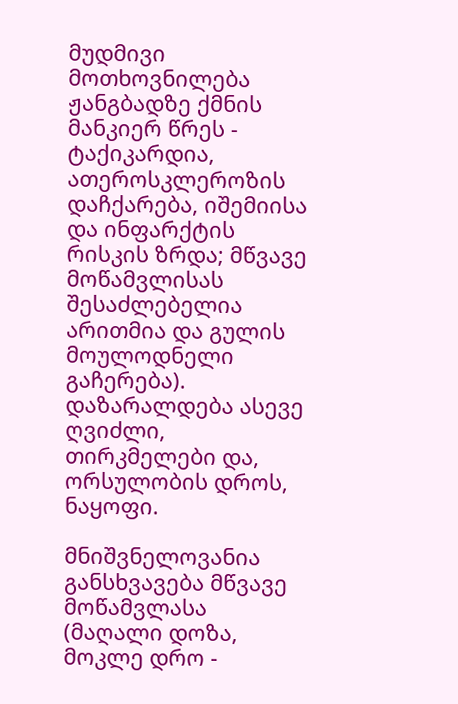მუდმივი მოთხოვნილება ჟანგბადზე ქმნის მანკიერ წრეს - ტაქიკარდია, ათეროსკლეროზის დაჩქარება, იშემიისა და ინფარქტის რისკის ზრდა; მწვავე მოწამვლისას შესაძლებელია არითმია და გულის მოულოდნელი გაჩერება). დაზარალდება ასევე ღვიძლი, თირკმელები და, ორსულობის დროს, ნაყოფი.

მნიშვნელოვანია განსხვავება მწვავე მოწამვლასა (მაღალი დოზა, მოკლე დრო -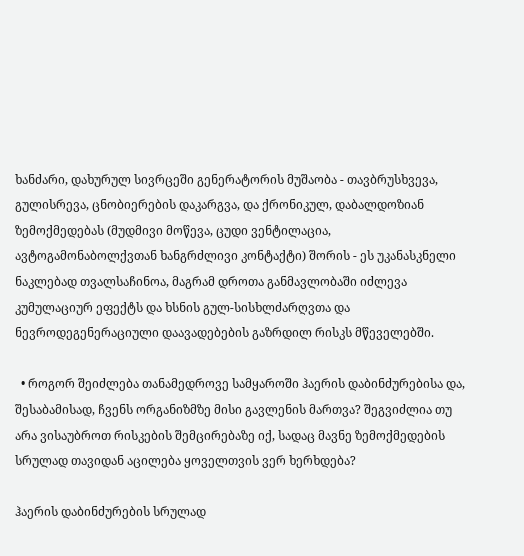ხანძარი, დახურულ სივრცეში გენერატორის მუშაობა - თავბრუსხვევა, გულისრევა, ცნობიერების დაკარგვა, და ქრონიკულ, დაბალდოზიან ზემოქმედებას (მუდმივი მოწევა, ცუდი ვენტილაცია, ავტოგამონაბოლქვთან ხანგრძლივი კონტაქტი) შორის - ეს უკანასკნელი ნაკლებად თვალსაჩინოა, მაგრამ დროთა განმავლობაში იძლევა კუმულაციურ ეფექტს და ხსნის გულ-სისხლძარღვთა და ნევროდეგენერაციული დაავადებების გაზრდილ რისკს მწეველებში.

  • როგორ შეიძლება თანამედროვე სამყაროში ჰაერის დაბინძურებისა და, შესაბამისად, ჩვენს ორგანიზმზე მისი გავლენის მართვა? შეგვიძლია თუ არა ვისაუბროთ რისკების შემცირებაზე იქ, სადაც მავნე ზემოქმედების სრულად თავიდან აცილება ყოველთვის ვერ ხერხდება?

ჰაერის დაბინძურების სრულად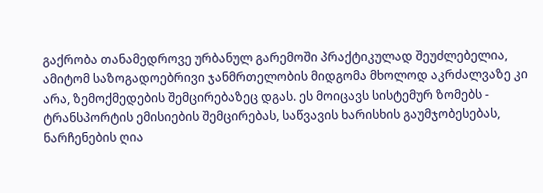გაქრობა თანამედროვე ურბანულ გარემოში პრაქტიკულად შეუძლებელია, ამიტომ საზოგადოებრივი ჯანმრთელობის მიდგომა მხოლოდ აკრძალვაზე კი არა, ზემოქმედების შემცირებაზეც დგას. ეს მოიცავს სისტემურ ზომებს - ტრანსპორტის ემისიების შემცირებას, საწვავის ხარისხის გაუმჯობესებას, ნარჩენების ღია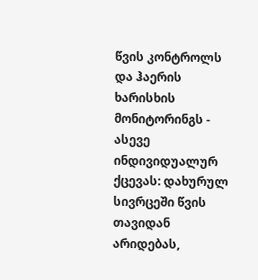წვის კონტროლს და ჰაერის ხარისხის მონიტორინგს - ასევე ინდივიდუალურ ქცევას: დახურულ სივრცეში წვის თავიდან არიდებას,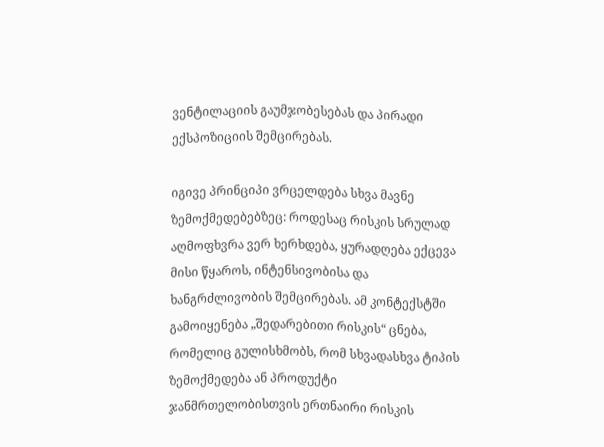ვენტილაციის გაუმჯობესებას და პირადი ექსპოზიციის შემცირებას.

იგივე პრინციპი ვრცელდება სხვა მავნე ზემოქმედებებზეც: როდესაც რისკის სრულად აღმოფხვრა ვერ ხერხდება, ყურადღება ექცევა მისი წყაროს, ინტენსივობისა და ხანგრძლივობის შემცირებას. ამ კონტექსტში გამოიყენება „შედარებითი რისკის“ ცნება, რომელიც გულისხმობს, რომ სხვადასხვა ტიპის ზემოქმედება ან პროდუქტი ჯანმრთელობისთვის ერთნაირი რისკის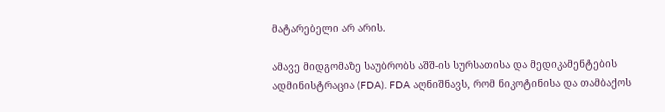მატარებელი არ არის.

ამავე მიდგომაზე საუბრობს აშშ-ის სურსათისა და მედიკამენტების ადმინისტრაცია (FDA). FDA აღნიშნავს, რომ ნიკოტინისა და თამბაქოს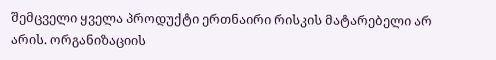შემცველი ყველა პროდუქტი ერთნაირი რისკის მატარებელი არ არის. ორგანიზაციის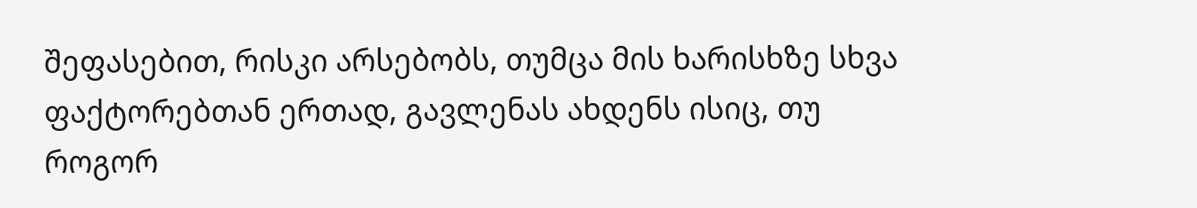შეფასებით, რისკი არსებობს, თუმცა მის ხარისხზე სხვა ფაქტორებთან ერთად, გავლენას ახდენს ისიც, თუ როგორ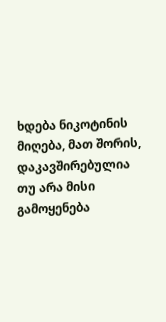ხდება ნიკოტინის მიღება, მათ შორის, დაკავშირებულია თუ არა მისი გამოყენება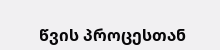წვის პროცესთან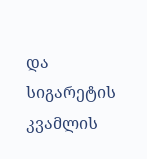და სიგარეტის კვამლის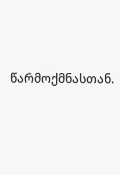წარმოქმნასთან.